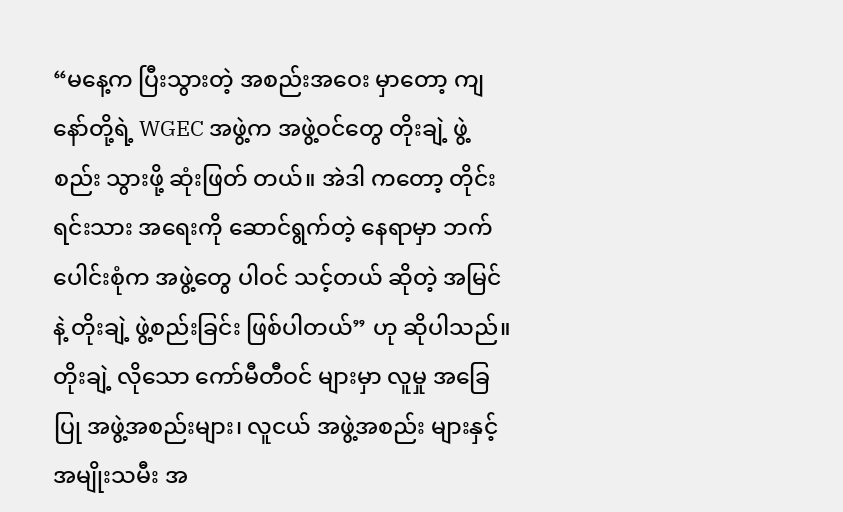“မနေ့က ပြီးသွားတဲ့ အစည်းအဝေး မှာတော့ ကျနော်တို့ရဲ့ WGEC အဖွဲ့က အဖွဲ့ဝင်တွေ တိုးချဲ့ ဖွဲ့စည်း သွားဖို့ ဆုံးဖြတ် တယ်။ အဲဒါ ကတော့ တိုင်းရင်းသား အရေးကို ဆောင်ရွက်တဲ့ နေရာမှာ ဘက်ပေါင်းစုံက အဖွဲ့တွေ ပါဝင် သင့်တယ် ဆိုတဲ့ အမြင်နဲ့ တိုးချဲ့ ဖွဲ့စည်းခြင်း ဖြစ်ပါတယ်” ဟု ဆိုပါသည်။ တိုးချဲ့ လိုသော ကော်မီတီဝင် များမှာ လူမှု အခြေပြု အဖွဲ့အစည်းများ၊ လူငယ် အဖွဲ့အစည်း များနှင့် အမျိုးသမီး အ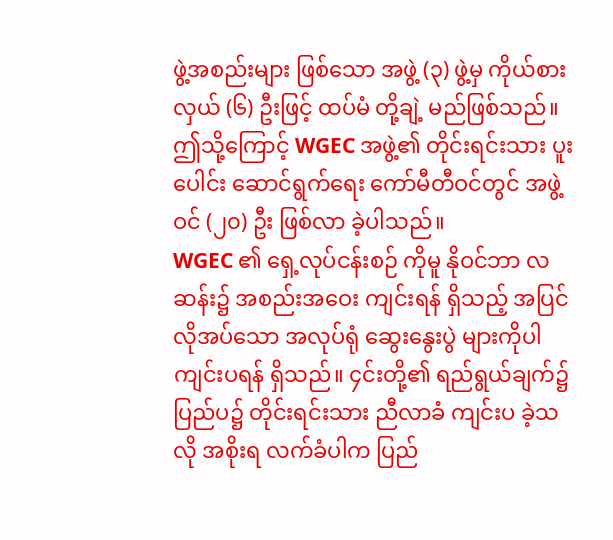ဖွဲ့အစည်းများ ဖြစ်သော အဖွဲ့ (၃) ဖွဲ့မှ ကိုယ်စားလှယ် (၆) ဦးဖြင့် ထပ်မံ တို့ချဲ့ မည်ဖြစ်သည်။ ဤသို့ကြောင့် WGEC အဖွဲ့၏ တိုင်းရင်းသား ပူးပေါင်း ဆောင်ရွက်ရေး ကော်မီတီဝင်တွင် အဖွဲ့ဝင် (၂၀) ဦး ဖြစ်လာ ခဲ့ပါသည်။
WGEC ၏ ရှေ့လုပ်ငန်းစဉ် ကိုမူ နိုဝင်ဘာ လဆန်း၌ အစည်းအဝေး ကျင်းရန် ရှိသည့် အပြင် လိုအပ်သော အလုပ်ရုံ ဆွေးနွေးပွဲ များကိုပါ ကျင်းပရန် ရှိသည်။ ၄င်းတို့၏ ရည်ရွယ်ချက်၌ ပြည်ပ၌ တိုင်းရင်းသား ညီလာခံ ကျင်းပ ခဲ့သလို အစိုးရ လက်ခံပါက ပြည်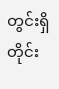တွင်းရှိ တိုင်း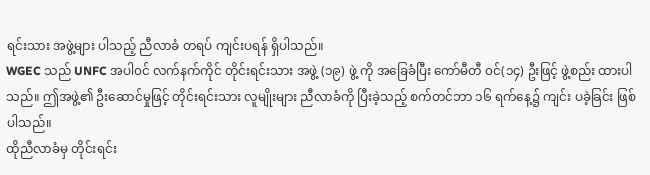ရင်းသား အဖွဲ့များ ပါသည့် ညီလာခံ တရပ် ကျင်းပရန် ရှိပါသည်။
WGEC သည် UNFC အပါ၀င် လက်နက်ကိုင် တိုင်းရင်းသား အဖွဲ့ (၁၉) ဖွဲ့ ကို အခြေခံပြီး ကော်မီတီ ၀င်(၁၄) ဦးဖြင့် ဖွဲ့စည်း ထားပါသည်။ ဤအဖွဲ့၏ ဦးဆောင်မှုဖြင့် တိုင်းရင်းသား လူမျိုးများ ညီလာခံကို ပြီးခဲ့သည့် စက်တင်ဘာ ၁၆ ရက်နေ့၌ ကျင်း ပခဲ့ခြင်း ဖြစ်ပါသည်။
ထိုညီလာခံမှ တိုင်းရင်း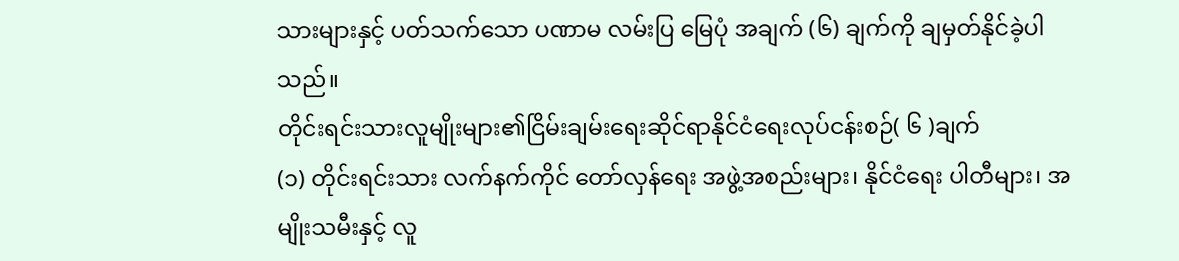သားများနှင့် ပတ်သက်သော ပဏာမ လမ်းပြ မြေပုံ အချက် (၆) ချက်ကို ချမှတ်နိုင်ခဲ့ပါသည်။
တိုင်းရင်းသားလူမျိုးများ၏ငြိမ်းချမ်းရေးဆိုင်ရာနိုင်ငံရေးလုပ်ငန်းစဉ်( ၆ )ချက်
(၁) တိုင်းရင်းသား လက်နက်ကိုင် တော်လှန်ရေး အဖွဲ့အစည်းများ၊ နိုင်ငံရေး ပါတီများ၊ အမျိုးသမီးနှင့် လူ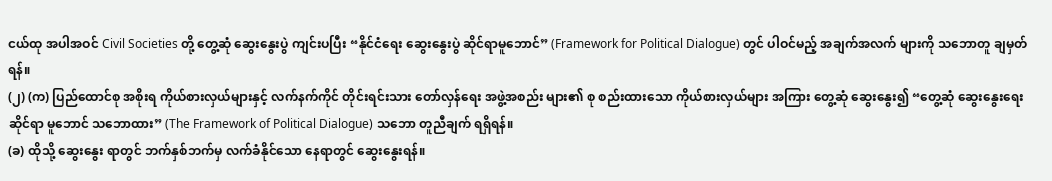ငယ်ထု အပါအဝင် Civil Societies တို့ တွေ့ဆုံ ဆွေးနွေးပွဲ ကျင်းပပြီး “နိုင်ငံရေး ဆွေးနွေးပွဲ ဆိုင်ရာမူဘောင်” (Framework for Political Dialogue) တွင် ပါဝင်မည့် အချက်အလက် များကို သဘောတူ ချမှတ်ရန်။
(၂) (က) ပြည်ထောင်စု အစိုးရ ကိုယ်စားလှယ်များနှင့် လက်နက်ကိုင် တိုင်းရင်းသား တော်လှန်ရေး အဖွဲ့အစည်း များ၏ စု စည်းထားသော ကိုယ်စားလှယ်များ အကြား တွေ့ဆုံ ဆွေးနွေး၍ “တွေ့ဆုံ ဆွေးနွေးရေး ဆိုင်ရာ မူဘောင် သဘောထား” (The Framework of Political Dialogue) သဘော တူညီချက် ရရှိရန်။
(ခ) ထိုသို့ ဆွေးနွေး ရာတွင် ဘက်နှစ်ဘက်မှ လက်ခံနိုင်သော နေရာတွင် ဆွေးနွေးရန်။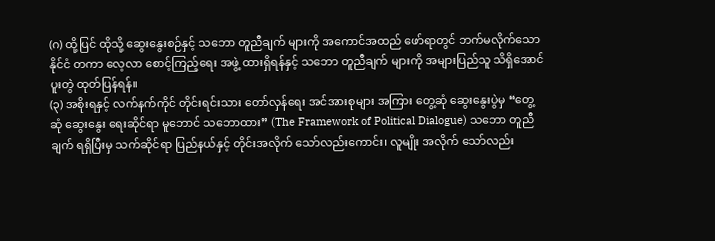(ဂ) ထို့ပြင် ထိုသို့ ဆွေးနွေးစဉ်နှင့် သဘော တူညီချက် များကို အကောင်အထည် ဖော်ရာတွင် ဘက်မလိုက်သော နိုင်ငံ တကာ လေ့လာ စောင့်ကြည့်ရေး အဖွဲ့ ထားရှိရန်နှင့် သဘော တူညီချက် များကို အများပြည်သူ သိရှိအောင် ပူးတွဲ ထုတ်ပြန်ရန်။
(၃) အစိုးရနှင့် လက်နက်ကိုင် တိုင်းရင်းသား တော်လှန်ရေး အင်အားစုများ အကြား တွေ့ဆုံ ဆွေးနွေးပွဲမှ “တွေ့ဆုံ ဆွေးနွေး ရေးဆိုင်ရာ မူဘောင် သဘောထား” (The Framework of Political Dialogue) သဘော တူညီချက် ရရှိပြီးမှ သက်ဆိုင်ရာ ပြည်နယ်နှင့် တိုင်းအလိုက် သော်လည်းကောင်း၊ လူမျိုး အလိုက် သော်လည်း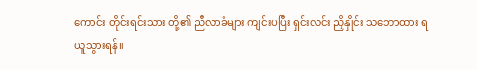ကောင်း တိုင်းရင်းသား တို့၏ ညီလာခံများ ကျင်းပပြီး ရှင်းလင်း ညှိနှိုင်း သဘောထား ရယူသွားရန်။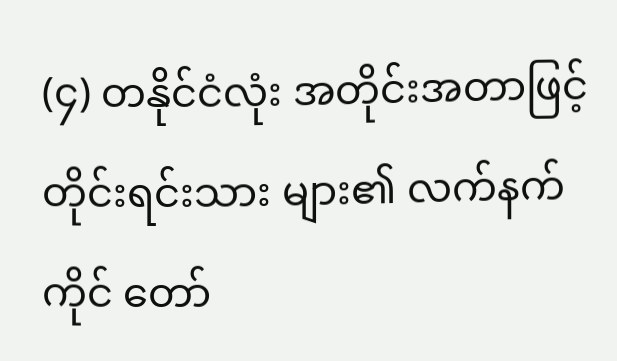(၄) တနိုင်ငံလုံး အတိုင်းအတာဖြင့် တိုင်းရင်းသား များ၏ လက်နက်ကိုင် တော်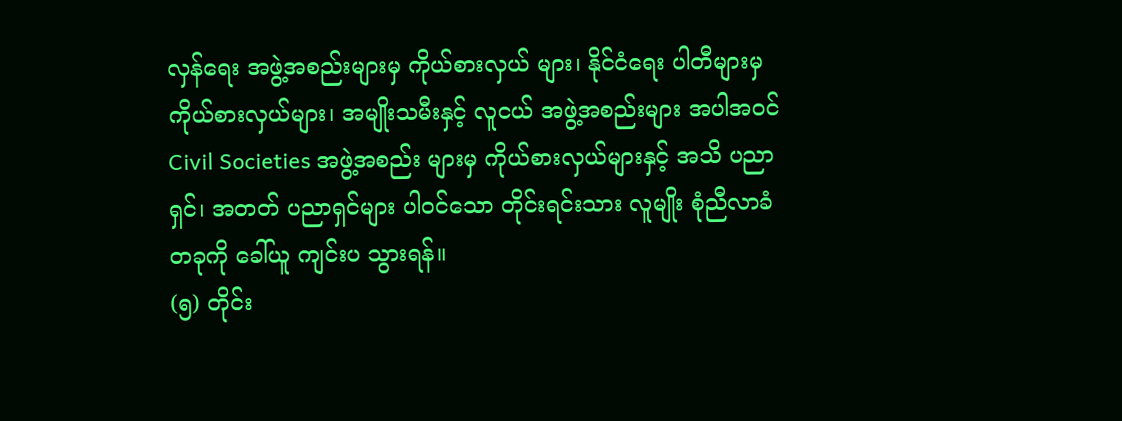လှန်ရေး အဖွဲ့အစည်းများမှ ကိုယ်စားလှယ် များ၊ နိုင်ငံရေး ပါတီများမှ ကိုယ်စားလှယ်များ၊ အမျိုးသမီးနှင့် လူငယ် အဖွဲ့အစည်းများ အပါအဝင် Civil Societies အဖွဲ့အစည်း များမှ ကိုယ်စားလှယ်များနှင့် အသိ ပညာရှင်၊ အတတ် ပညာရှင်များ ပါဝင်သော တိုင်းရင်းသား လူမျိုး စုံညီလာခံ တခုကို ခေါ်ယူ ကျင်းပ သွားရန်။
(၅) တိုင်း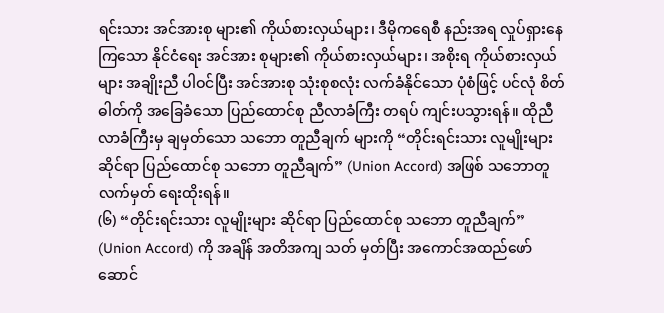ရင်းသား အင်အားစု များ၏ ကိုယ်စားလှယ်များ၊ ဒီမိုကရေစီ နည်းအရ လှုပ်ရှားနေကြသော နိုင်ငံရေး အင်အား စုများ၏ ကိုယ်စားလှယ်များ၊ အစိုးရ ကိုယ်စားလှယ်များ အချိုးညီ ပါဝင်ပြီး အင်အားစု သုံးစုစလုံး လက်ခံနိုင်သော ပုံစံဖြင့် ပင်လုံ စိတ်ဓါတ်ကို အခြေခံသော ပြည်ထောင်စု ညီလာခံကြီး တရပ် ကျင်းပသွားရန်။ ထိုညီလာခံကြီးမှ ချမှတ်သော သဘော တူညီချက် များကို “တိုင်းရင်းသား လူမျိုးများ ဆိုင်ရာ ပြည်ထောင်စု သဘော တူညီချက်” (Union Accord) အဖြစ် သဘောတူ လက်မှတ် ရေးထိုးရန်။
(၆) “တိုင်းရင်းသား လူမျိုးများ ဆိုင်ရာ ပြည်ထောင်စု သဘော တူညီချက်” (Union Accord) ကို အချိန် အတိအကျ သတ် မှတ်ပြီး အကောင်အထည်ဖော် ဆောင်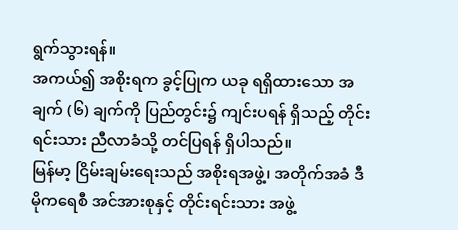ရွက်သွားရန်။
အကယ်၍ အစိုးရက ခွင့်ပြုက ယခု ရရှိထားသော အချက် (၆) ချက်ကို ပြည်တွင်း၌ ကျင်းပရန် ရှိသည့် တိုင်းရင်းသား ညီလာခံသို့ တင်ပြရန် ရှိပါသည်။
မြန်မာ့ ငြိမ်းချမ်းရေးသည် အစိုးရအဖွဲ့၊ အတိုက်အခံ ဒီမိုကရေစီ အင်အားစုနှင့် တိုင်းရင်းသား အဖွဲ့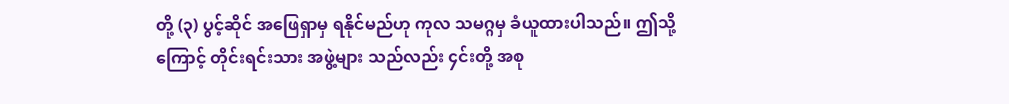တို့ (၃) ပွင့်ဆိုင် အဖြေရှာမှ ရနိုင်မည်ဟု ကုလ သမဂ္ဂမှ ခံယူထားပါသည်။ ဤသို့ကြောင့် တိုင်းရင်းသား အဖွဲ့များ သည်လည်း ၄င်းတို့ အစု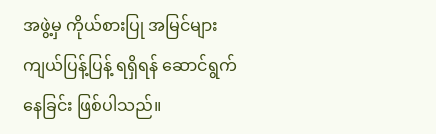အဖွဲ့မှ ကိုယ်စားပြု အမြင်များ ကျယ်ပြန့်ပြန့် ရရှိရန် ဆောင်ရွက်နေခြင်း ဖြစ်ပါသည်။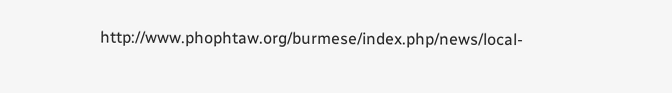http://www.phophtaw.org/burmese/index.php/news/local-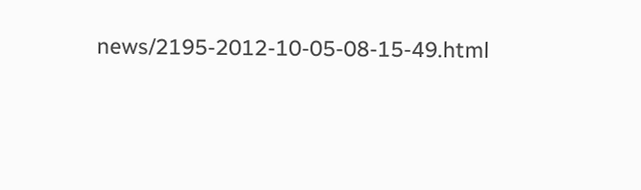news/2195-2012-10-05-08-15-49.html